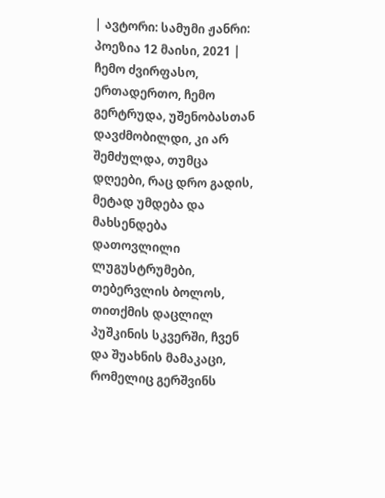| ავტორი: სამუმი ჟანრი: პოეზია 12 მაისი, 2021 |
ჩემო ძვირფასო, ერთადერთო, ჩემო გერტრუდა, უშენობასთან დავძმობილდი, კი არ შემძულდა, თუმცა დღეები, რაც დრო გადის, მეტად უმდება და მახსენდება დათოვლილი ლუგუსტრუმები, თებერვლის ბოლოს, თითქმის დაცლილ პუშკინის სკვერში, ჩვენ და შუახნის მამაკაცი, რომელიც გერშვინს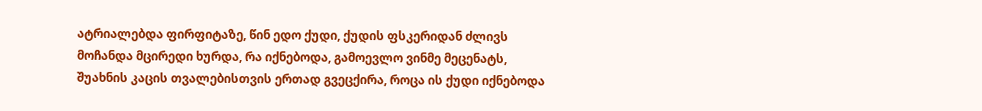ატრიალებდა ფირფიტაზე, წინ ედო ქუდი, ქუდის ფსკერიდან ძლივს მოჩანდა მცირედი ხურდა, რა იქნებოდა, გამოევლო ვინმე მეცენატს, შუახნის კაცის თვალებისთვის ერთად გვეცქირა, როცა ის ქუდი იქნებოდა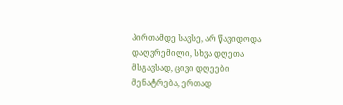პირთამდე სავსე, არ წავიდოდა დაღვრემილი, სხვა დღეთა მსგავსად, ცივი დღეები მენატრება, ერთად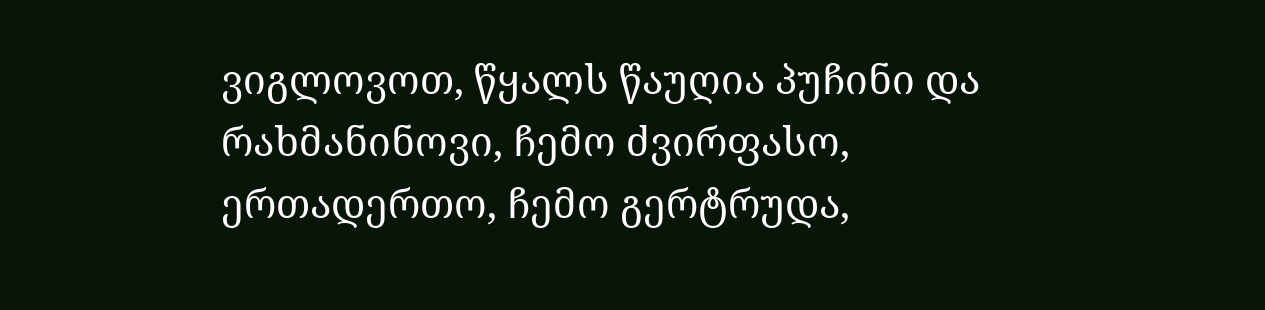ვიგლოვოთ, წყალს წაუღია პუჩინი და რახმანინოვი, ჩემო ძვირფასო, ერთადერთო, ჩემო გერტრუდა,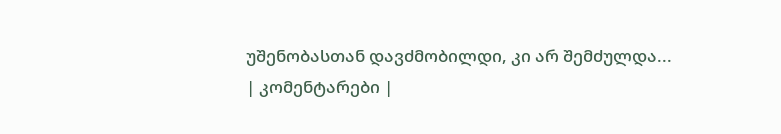უშენობასთან დავძმობილდი, კი არ შემძულდა...
| კომენტარები |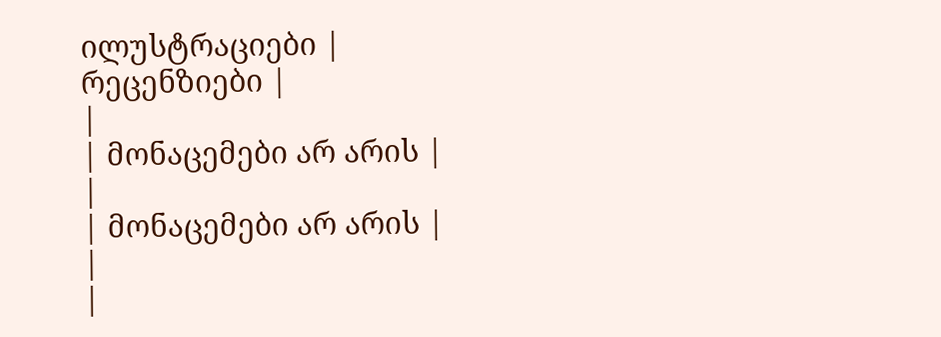ილუსტრაციები |
რეცენზიები |
|
| მონაცემები არ არის |
|
| მონაცემები არ არის |
|
|